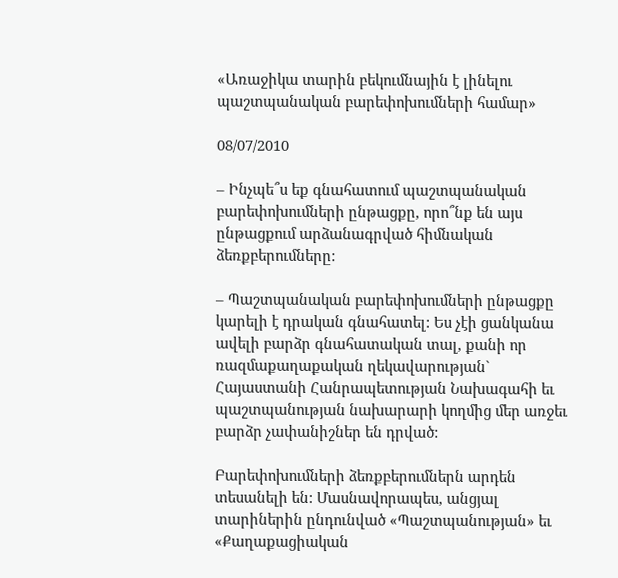«Առաջիկա տարին բեկումնային է լինելու պաշտպանական բարեփոխումների համար»

08/07/2010

– Ինչպե՞ս եք գնահատում պաշտպանական բարեփոխումների ընթացքը, որո՞նք են այս ընթացքում արձանագրված հիմնական ձեռքբերումները:

– Պաշտպանական բարեփոխումների ընթացքը կարելի է դրական գնահատել: Ես չէի ցանկանա ավելի բարձր գնահատական տալ, քանի որ ռազմաքաղաքական ղեկավարության` Հայաստանի Հանրապետության Նախագահի եւ պաշտպանության նախարարի կողմից մեր առջեւ բարձր չափանիշներ են դրված:

Բարեփոխումների ձեռքբերումներն արդեն տեսանելի են: Մասնավորապես, անցյալ տարիներին ընդունված «Պաշտպանության» եւ «Քաղաքացիական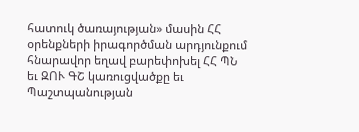հատուկ ծառայության» մասին ՀՀ օրենքների իրագործման արդյունքում հնարավոր եղավ բարեփոխել ՀՀ ՊՆ եւ ԶՈՒ ԳՇ կառուցվածքը եւ Պաշտպանության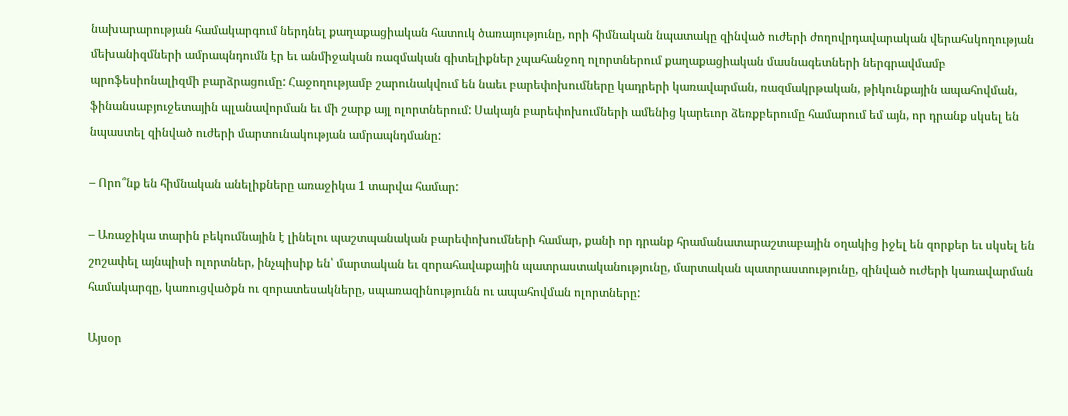նախարարության համակարգում ներդնել քաղաքացիական հատուկ ծառայությունը, որի հիմնական նպատակը զինված ուժերի ժողովրդավարական վերահսկողության մեխանիզմների ամրապնդումն էր եւ անմիջական ռազմական գիտելիքներ չպահանջող ոլորտներում քաղաքացիական մասնագետների ներգրավմամբ պրոֆեսիոնալիզմի բարձրացումը: Հաջողությամբ շարունակվում են նաեւ բարեփոխումները կադրերի կառավարման, ռազմակրթական, թիկունքային ապահովման, ֆինանսաբյուջետային պլանավորման եւ մի շարք այլ ոլորտներում: Սակայն բարեփոխումների ամենից կարեւոր ձեռքբերումը համարում եմ այն, որ դրանք սկսել են նպաստել զինված ուժերի մարտունակության ամրապնդմանը:

– Որո՞նք են հիմնական անելիքները առաջիկա 1 տարվա համար:

– Առաջիկա տարին բեկումնային է լինելու պաշտպանական բարեփոխումների համար, քանի որ դրանք հրամանատարաշտաբային օղակից իջել են զորքեր եւ սկսել են շոշափել այնպիսի ոլորտներ, ինչպիսիք են՝ մարտական եւ զորահավաքային պատրաստականությունը, մարտական պատրաստությունը, զինված ուժերի կառավարման համակարգը, կառուցվածքն ու զորատեսակները, սպառազինությունն ու ապահովման ոլորտները:

Այսօր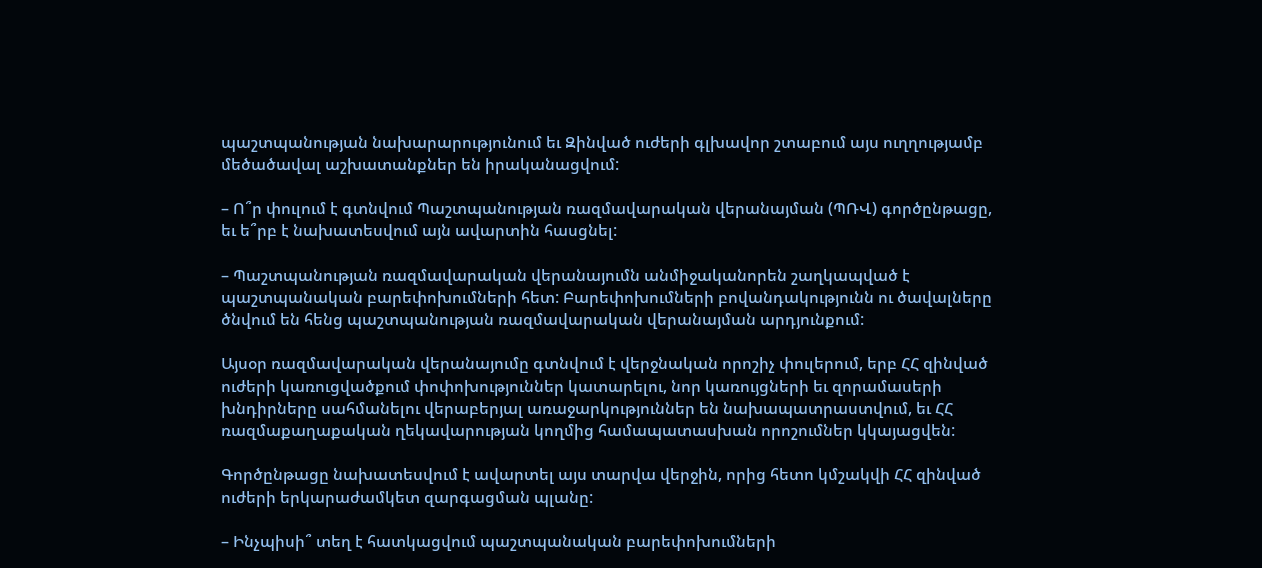պաշտպանության նախարարությունում եւ Զինված ուժերի գլխավոր շտաբում այս ուղղությամբ մեծածավալ աշխատանքներ են իրականացվում:

– Ո՞ր փուլում է գտնվում Պաշտպանության ռազմավարական վերանայման (ՊՌՎ) գործընթացը, եւ ե՞րբ է նախատեսվում այն ավարտին հասցնել:

– Պաշտպանության ռազմավարական վերանայումն անմիջականորեն շաղկապված է պաշտպանական բարեփոխումների հետ: Բարեփոխումների բովանդակությունն ու ծավալները ծնվում են հենց պաշտպանության ռազմավարական վերանայման արդյունքում:

Այսօր ռազմավարական վերանայումը գտնվում է վերջնական որոշիչ փուլերում, երբ ՀՀ զինված ուժերի կառուցվածքում փոփոխություններ կատարելու, նոր կառույցների եւ զորամասերի խնդիրները սահմանելու վերաբերյալ առաջարկություններ են նախապատրաստվում, եւ ՀՀ ռազմաքաղաքական ղեկավարության կողմից համապատասխան որոշումներ կկայացվեն:

Գործընթացը նախատեսվում է ավարտել այս տարվա վերջին, որից հետո կմշակվի ՀՀ զինված ուժերի երկարաժամկետ զարգացման պլանը:

– Ինչպիսի՞ տեղ է հատկացվում պաշտպանական բարեփոխումների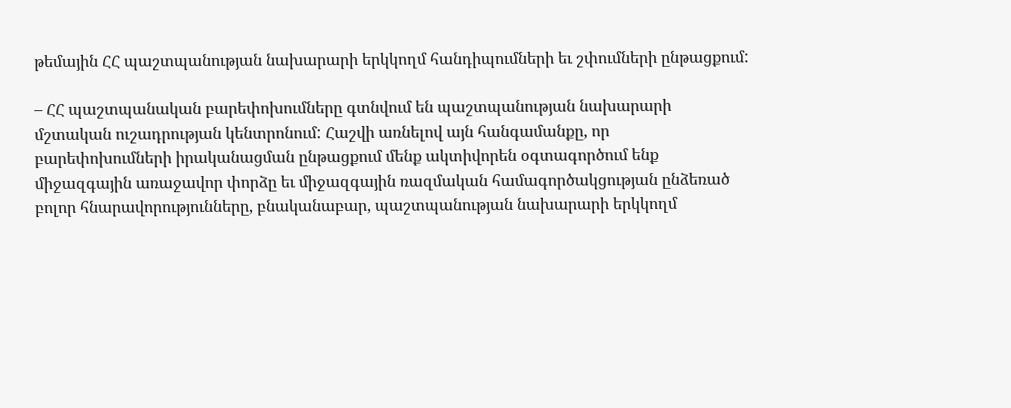թեմային ՀՀ պաշտպանության նախարարի երկկողմ հանդիպումների եւ շփումների ընթացքում:

– ՀՀ պաշտպանական բարեփոխումները գտնվում են պաշտպանության նախարարի մշտական ուշադրության կենտրոնում: Հաշվի առնելով այն հանգամանքը, որ բարեփոխումների իրականացման ընթացքում մենք ակտիվորեն օգտագործում ենք միջազգային առաջավոր փորձը եւ միջազգային ռազմական համագործակցության ընձեռած բոլոր հնարավորությունները, բնականաբար, պաշտպանության նախարարի երկկողմ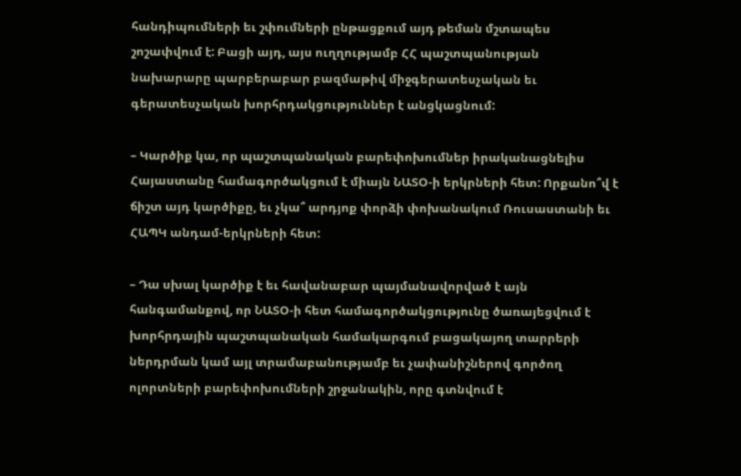հանդիպումների եւ շփումների ընթացքում այդ թեման մշտապես շոշափվում է: Բացի այդ, այս ուղղությամբ ՀՀ պաշտպանության նախարարը պարբերաբար բազմաթիվ միջգերատեսչական եւ գերատեսչական խորհրդակցություններ է անցկացնում:

– Կարծիք կա, որ պաշտպանական բարեփոխումներ իրականացնելիս Հայաստանը համագործակցում է միայն ՆԱՏՕ-ի երկրների հետ: Որքանո՞վ է ճիշտ այդ կարծիքը, եւ չկա՞ արդյոք փորձի փոխանակում Ռուսաստանի եւ ՀԱՊԿ անդամ-երկրների հետ:

– Դա սխալ կարծիք է եւ հավանաբար պայմանավորված է այն հանգամանքով, որ ՆԱՏՕ-ի հետ համագործակցությունը ծառայեցվում է խորհրդային պաշտպանական համակարգում բացակայող տարրերի ներդրման կամ այլ տրամաբանությամբ եւ չափանիշներով գործող ոլորտների բարեփոխումների շրջանակին, որը գտնվում է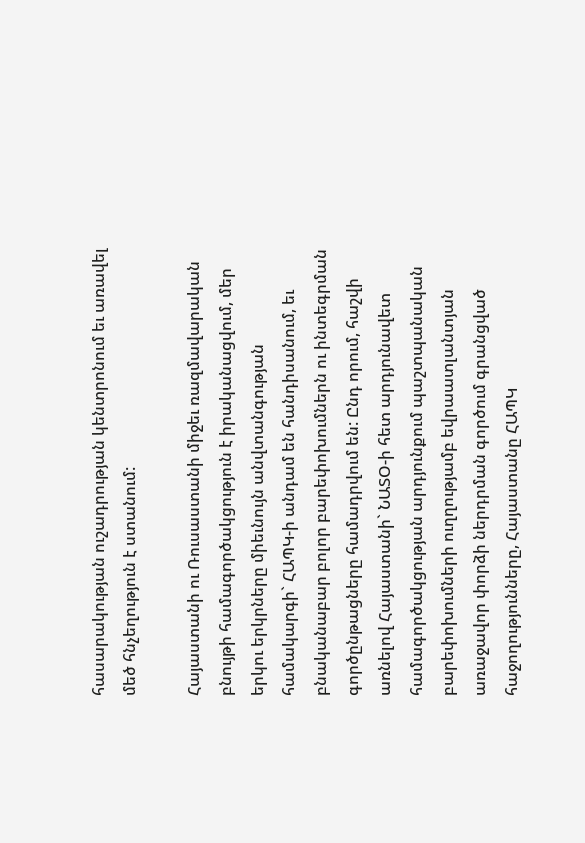հասարակության ուշադրության կենտրոնում եւ առավել մեծ հնչեղություն է ստանում:

Հայաստանի ու Ռուսաստանի միջեւ ռազմավարական բնույթի համագործակցություն է իրականացվում, մեր երկու երկրները միեւնույն անվտանգության համակարգի` ՀԱՊԿ-ի անդամ են հանդիսանում, եւ բնականաբար բոլոր բարեփոխումներն ու ինտեգրման գործընթացները համադրվում են: Ընդ որում, հաշվի առնելով Հայաստանի` ՆԱՏՕ-ի հետ արդյունավետ համագործակցության արդյունքում պաշտպանական բարեփոխումների ուղղությամբ եվրաատլանտյան առաջավոր փորձի ներդրման գործում գրանցված հաջողությունները, Հայաստանը ՀԱՊԿ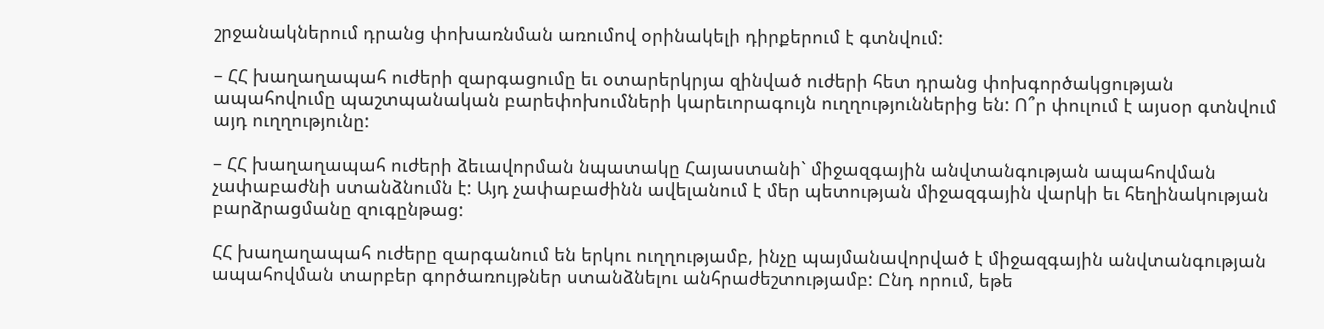շրջանակներում դրանց փոխառնման առումով օրինակելի դիրքերում է գտնվում:

– ՀՀ խաղաղապահ ուժերի զարգացումը եւ օտարերկրյա զինված ուժերի հետ դրանց փոխգործակցության ապահովումը պաշտպանական բարեփոխումների կարեւորագույն ուղղություններից են: Ո՞ր փուլում է այսօր գտնվում այդ ուղղությունը:

– ՀՀ խաղաղապահ ուժերի ձեւավորման նպատակը Հայաստանի` միջազգային անվտանգության ապահովման չափաբաժնի ստանձնումն է: Այդ չափաբաժինն ավելանում է մեր պետության միջազգային վարկի եւ հեղինակության բարձրացմանը զուգընթաց:

ՀՀ խաղաղապահ ուժերը զարգանում են երկու ուղղությամբ, ինչը պայմանավորված է միջազգային անվտանգության ապահովման տարբեր գործառույթներ ստանձնելու անհրաժեշտությամբ: Ընդ որում, եթե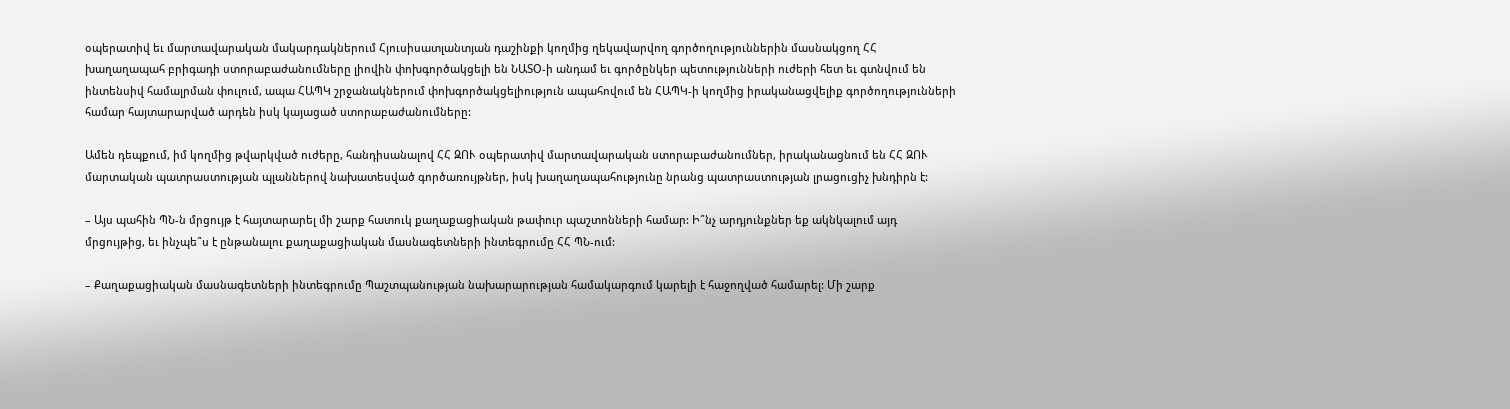օպերատիվ եւ մարտավարական մակարդակներում Հյուսիսատլանտյան դաշինքի կողմից ղեկավարվող գործողություններին մասնակցող ՀՀ խաղաղապահ բրիգադի ստորաբաժանումները լիովին փոխգործակցելի են ՆԱՏՕ-ի անդամ եւ գործընկեր պետությունների ուժերի հետ եւ գտնվում են ինտենսիվ համալրման փուլում, ապա ՀԱՊԿ շրջանակներում փոխգործակցելիություն ապահովում են ՀԱՊԿ-ի կողմից իրականացվելիք գործողությունների համար հայտարարված արդեն իսկ կայացած ստորաբաժանումները:

Ամեն դեպքում, իմ կողմից թվարկված ուժերը, հանդիսանալով ՀՀ ԶՈՒ օպերատիվ մարտավարական ստորաբաժանումներ, իրականացնում են ՀՀ ԶՈՒ մարտական պատրաստության պլաններով նախատեսված գործառույթներ, իսկ խաղաղապահությունը նրանց պատրաստության լրացուցիչ խնդիրն է:

– Այս պահին ՊՆ-ն մրցույթ է հայտարարել մի շարք հատուկ քաղաքացիական թափուր պաշտոնների համար: Ի՞նչ արդյունքներ եք ակնկալում այդ մրցույթից, եւ ինչպե՞ս է ընթանալու քաղաքացիական մասնագետների ինտեգրումը ՀՀ ՊՆ-ում:

– Քաղաքացիական մասնագետների ինտեգրումը Պաշտպանության նախարարության համակարգում կարելի է հաջողված համարել: Մի շարք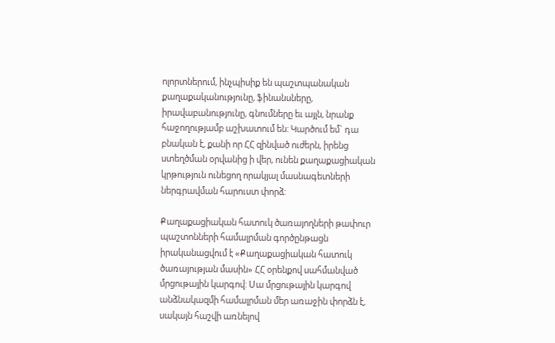ոլորտներում, ինչպիսիք են պաշտպանական քաղաքականությունը, ֆինանսները, իրավաբանությունը, գնումները եւ այլն, նրանք հաջողությամբ աշխատում են: Կարծում եմ` դա բնական է, քանի որ ՀՀ զինված ուժերն, իրենց ստեղծման օրվանից ի վեր, ունեն քաղաքացիական կրթություն ունեցող որակյալ մասնագետների ներգրավման հարուստ փորձ:

Քաղաքացիական հատուկ ծառայողների թափուր պաշտոնների համալրման գործընթացն իրականացվում է «Քաղաքացիական հատուկ ծառայության մասին» ՀՀ օրենքով սահմանված մրցութային կարգով: Սա մրցութային կարգով անձնակազմի համալրման մեր առաջին փորձն է, սակայն հաշվի առնելով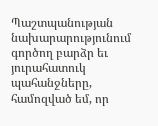Պաշտպանության նախարարությունում գործող բարձր եւ յուրահատուկ պահանջները, համոզված եմ, որ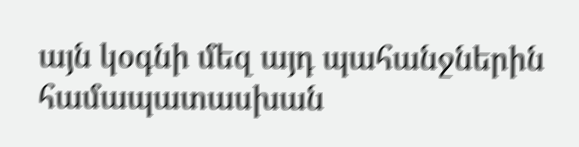այն կօգնի մեզ այդ պահանջներին համապատասխան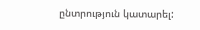ընտրություն կատարել: